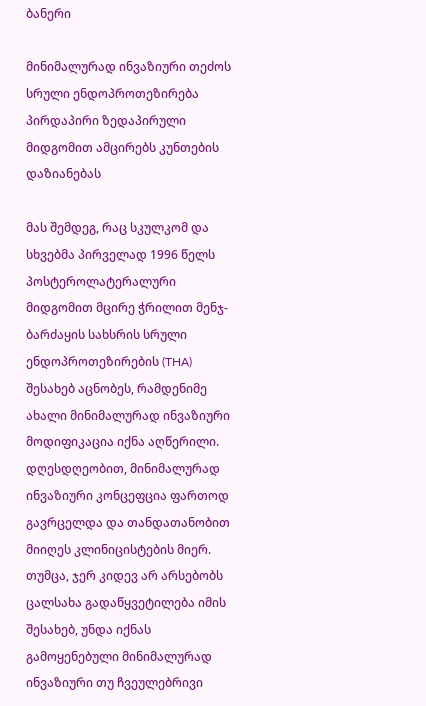ბანერი

მინიმალურად ინვაზიური თეძოს სრული ენდოპროთეზირება პირდაპირი ზედაპირული მიდგომით ამცირებს კუნთების დაზიანებას

მას შემდეგ, რაც სკულკომ და სხვებმა პირველად 1996 წელს პოსტეროლატერალური მიდგომით მცირე ჭრილით მენჯ-ბარძაყის სახსრის სრული ენდოპროთეზირების (THA) შესახებ აცნობეს, რამდენიმე ახალი მინიმალურად ინვაზიური მოდიფიკაცია იქნა აღწერილი. დღესდღეობით, მინიმალურად ინვაზიური კონცეფცია ფართოდ გავრცელდა და თანდათანობით მიიღეს კლინიცისტების მიერ. თუმცა, ჯერ კიდევ არ არსებობს ცალსახა გადაწყვეტილება იმის შესახებ, უნდა იქნას გამოყენებული მინიმალურად ინვაზიური თუ ჩვეულებრივი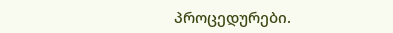პროცედურები.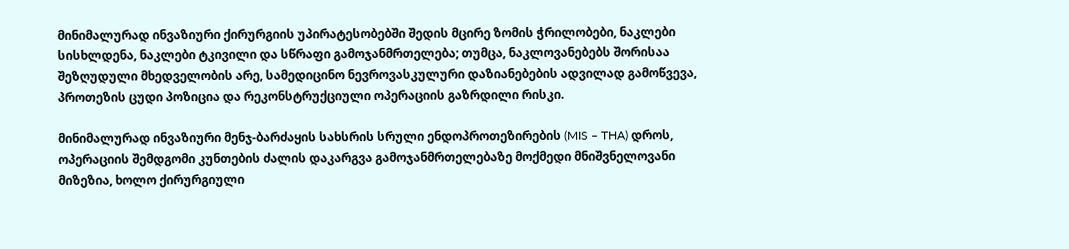მინიმალურად ინვაზიური ქირურგიის უპირატესობებში შედის მცირე ზომის ჭრილობები, ნაკლები სისხლდენა, ნაკლები ტკივილი და სწრაფი გამოჯანმრთელება; თუმცა, ნაკლოვანებებს შორისაა შეზღუდული მხედველობის არე, სამედიცინო ნევროვასკულური დაზიანებების ადვილად გამოწვევა, პროთეზის ცუდი პოზიცია და რეკონსტრუქციული ოპერაციის გაზრდილი რისკი.

მინიმალურად ინვაზიური მენჯ-ბარძაყის სახსრის სრული ენდოპროთეზირების (MIS – THA) დროს, ოპერაციის შემდგომი კუნთების ძალის დაკარგვა გამოჯანმრთელებაზე მოქმედი მნიშვნელოვანი მიზეზია, ხოლო ქირურგიული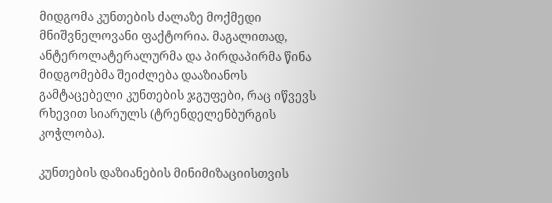მიდგომა კუნთების ძალაზე მოქმედი მნიშვნელოვანი ფაქტორია. მაგალითად, ანტეროლატერალურმა და პირდაპირმა წინა მიდგომებმა შეიძლება დააზიანოს გამტაცებელი კუნთების ჯგუფები, რაც იწვევს რხევით სიარულს (ტრენდელენბურგის კოჭლობა).

კუნთების დაზიანების მინიმიზაციისთვის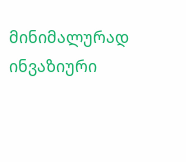მინიმალურად ინვაზიური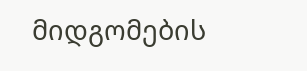მიდგომების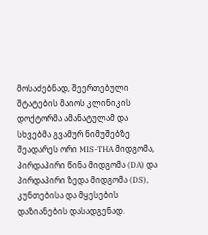მოსაძებნად, შეერთებული შტატების მაიოს კლინიკის დოქტორმა ამანატულამ და სხვებმა გვამურ ნიმუშებზე შეადარეს ორი MIS-THA მიდგომა, პირდაპირი წინა მიდგომა (DA) და პირდაპირი ზედა მიდგომა (DS), კუნთებისა და მყესების დაზიანების დასადგენად.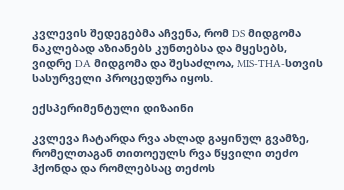კვლევის შედეგებმა აჩვენა, რომ DS მიდგომა ნაკლებად აზიანებს კუნთებსა და მყესებს, ვიდრე DA მიდგომა და შესაძლოა, MIS-THA-სთვის სასურველი პროცედურა იყოს.

ექსპერიმენტული დიზაინი

კვლევა ჩატარდა რვა ახლად გაყინულ გვამზე, რომელთაგან თითოეულს რვა წყვილი თეძო ჰქონდა და რომლებსაც თეძოს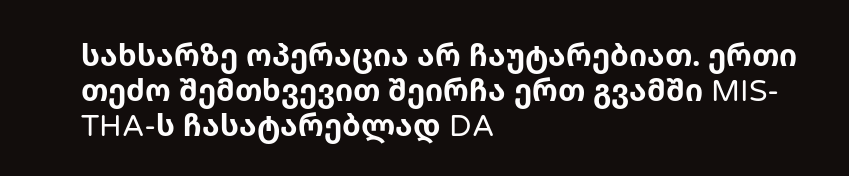სახსარზე ოპერაცია არ ჩაუტარებიათ. ერთი თეძო შემთხვევით შეირჩა ერთ გვამში MIS-THA-ს ჩასატარებლად DA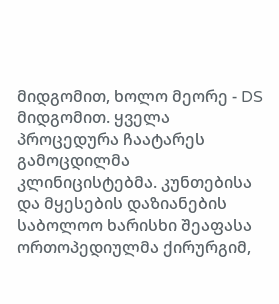მიდგომით, ხოლო მეორე - DS მიდგომით. ყველა პროცედურა ჩაატარეს გამოცდილმა კლინიცისტებმა. კუნთებისა და მყესების დაზიანების საბოლოო ხარისხი შეაფასა ორთოპედიულმა ქირურგიმ,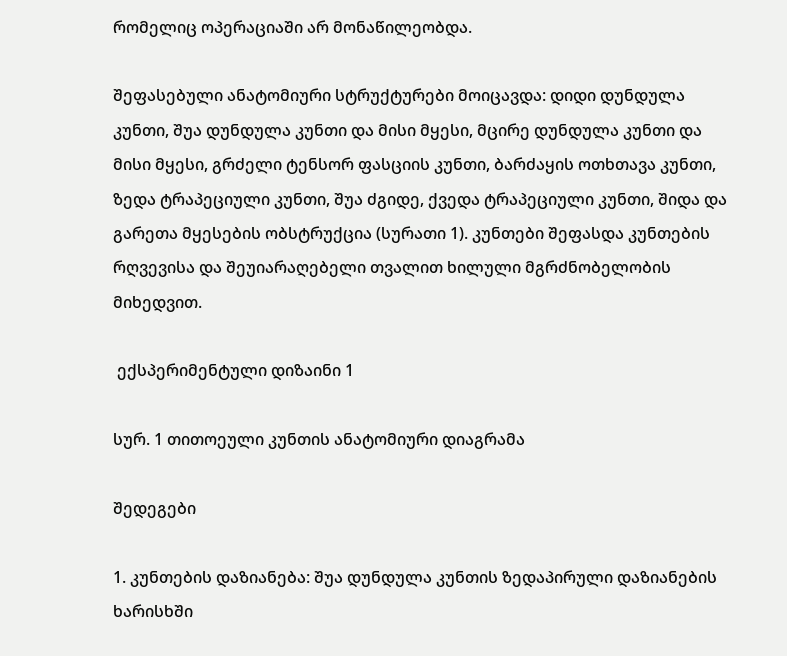რომელიც ოპერაციაში არ მონაწილეობდა.

შეფასებული ანატომიური სტრუქტურები მოიცავდა: დიდი დუნდულა კუნთი, შუა დუნდულა კუნთი და მისი მყესი, მცირე დუნდულა კუნთი და მისი მყესი, გრძელი ტენსორ ფასციის კუნთი, ბარძაყის ოთხთავა კუნთი, ზედა ტრაპეციული კუნთი, შუა ძგიდე, ქვედა ტრაპეციული კუნთი, შიდა და გარეთა მყესების ობსტრუქცია (სურათი 1). კუნთები შეფასდა კუნთების რღვევისა და შეუიარაღებელი თვალით ხილული მგრძნობელობის მიხედვით.

 ექსპერიმენტული დიზაინი 1

სურ. 1 თითოეული კუნთის ანატომიური დიაგრამა

შედეგები

1. კუნთების დაზიანება: შუა დუნდულა კუნთის ზედაპირული დაზიანების ხარისხში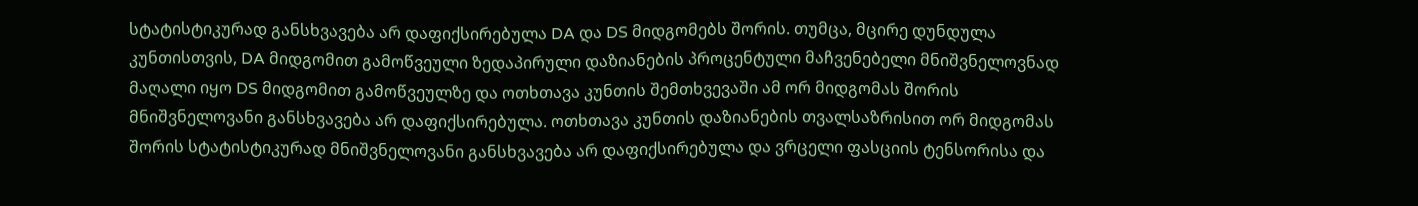სტატისტიკურად განსხვავება არ დაფიქსირებულა DA და DS მიდგომებს შორის. თუმცა, მცირე დუნდულა კუნთისთვის, DA მიდგომით გამოწვეული ზედაპირული დაზიანების პროცენტული მაჩვენებელი მნიშვნელოვნად მაღალი იყო DS მიდგომით გამოწვეულზე და ოთხთავა კუნთის შემთხვევაში ამ ორ მიდგომას შორის მნიშვნელოვანი განსხვავება არ დაფიქსირებულა. ოთხთავა კუნთის დაზიანების თვალსაზრისით ორ მიდგომას შორის სტატისტიკურად მნიშვნელოვანი განსხვავება არ დაფიქსირებულა და ვრცელი ფასციის ტენსორისა და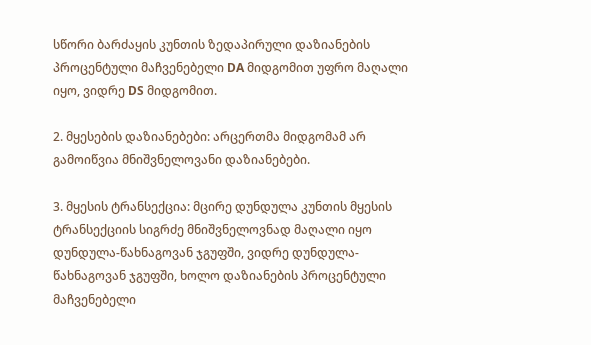სწორი ბარძაყის კუნთის ზედაპირული დაზიანების პროცენტული მაჩვენებელი DA მიდგომით უფრო მაღალი იყო, ვიდრე DS მიდგომით.

2. მყესების დაზიანებები: არცერთმა მიდგომამ არ გამოიწვია მნიშვნელოვანი დაზიანებები.

3. მყესის ტრანსექცია: მცირე დუნდულა კუნთის მყესის ტრანსექციის სიგრძე მნიშვნელოვნად მაღალი იყო დუნდულა-წახნაგოვან ჯგუფში, ვიდრე დუნდულა-წახნაგოვან ჯგუფში, ხოლო დაზიანების პროცენტული მაჩვენებელი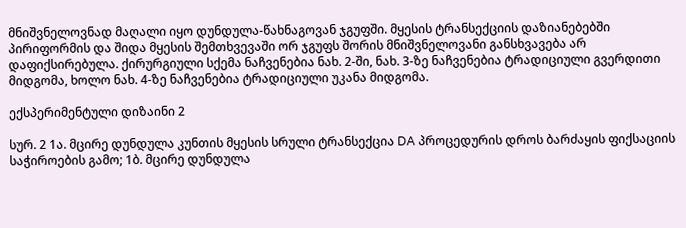მნიშვნელოვნად მაღალი იყო დუნდულა-წახნაგოვან ჯგუფში. მყესის ტრანსექციის დაზიანებებში პირიფორმის და შიდა მყესის შემთხვევაში ორ ჯგუფს შორის მნიშვნელოვანი განსხვავება არ დაფიქსირებულა. ქირურგიული სქემა ნაჩვენებია ნახ. 2-ში, ნახ. 3-ზე ნაჩვენებია ტრადიციული გვერდითი მიდგომა, ხოლო ნახ. 4-ზე ნაჩვენებია ტრადიციული უკანა მიდგომა.

ექსპერიმენტული დიზაინი 2

სურ. 2 1ა. მცირე დუნდულა კუნთის მყესის სრული ტრანსექცია DA პროცედურის დროს ბარძაყის ფიქსაციის საჭიროების გამო; 1ბ. მცირე დუნდულა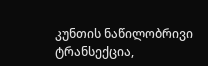კუნთის ნაწილობრივი ტრანსექცია,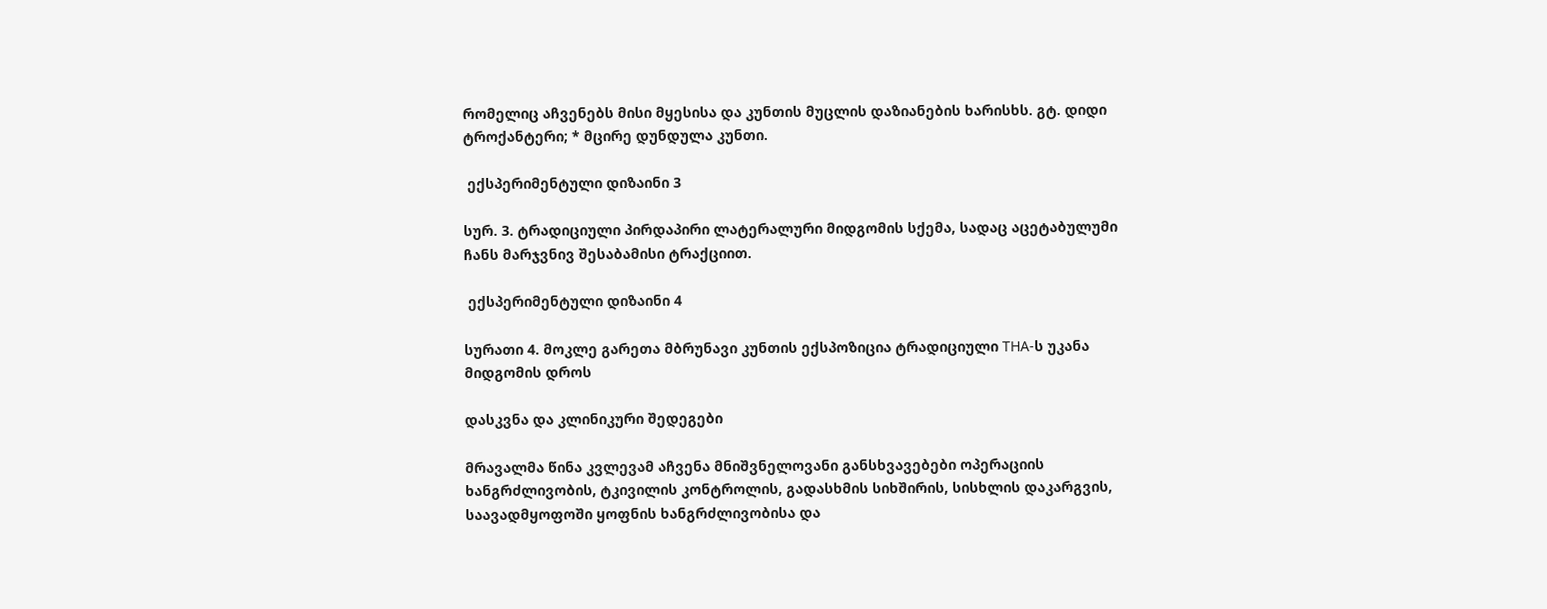რომელიც აჩვენებს მისი მყესისა და კუნთის მუცლის დაზიანების ხარისხს. გტ. დიდი ტროქანტერი; * მცირე დუნდულა კუნთი.

 ექსპერიმენტული დიზაინი 3

სურ. 3. ტრადიციული პირდაპირი ლატერალური მიდგომის სქემა, სადაც აცეტაბულუმი ჩანს მარჯვნივ შესაბამისი ტრაქციით.

 ექსპერიმენტული დიზაინი 4

სურათი 4. მოკლე გარეთა მბრუნავი კუნთის ექსპოზიცია ტრადიციული THA-ს უკანა მიდგომის დროს

დასკვნა და კლინიკური შედეგები

მრავალმა წინა კვლევამ აჩვენა მნიშვნელოვანი განსხვავებები ოპერაციის ხანგრძლივობის, ტკივილის კონტროლის, გადასხმის სიხშირის, სისხლის დაკარგვის, საავადმყოფოში ყოფნის ხანგრძლივობისა და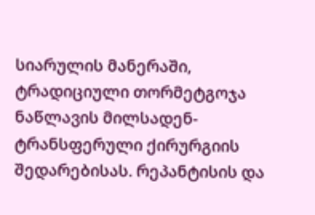სიარულის მანერაში, ტრადიციული თორმეტგოჯა ნაწლავის მილსადენ-ტრანსფერული ქირურგიის შედარებისას. რეპანტისის და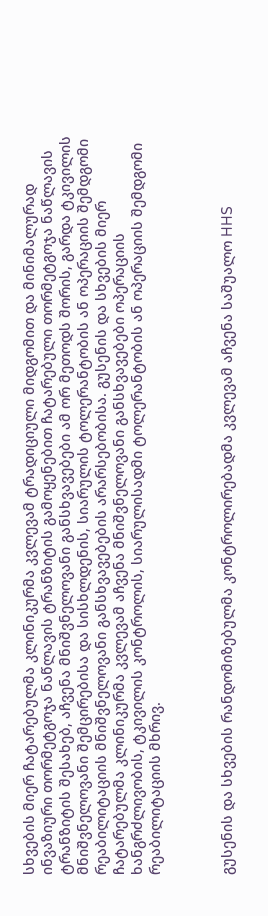სხვების მიერ ჩატარებულმა კლინიკურმა კვლევამ ტრადიციული მიდგომით და მინიმალურად ინვაზიური თორმეტგოჯა ნაწლავის ტრანზიტის გამოყენებით ჩატარებული თორმეტგოჯა ნაწლავის ტრანზიტის შესახებ, აჩვენა მნიშვნელოვანი განსხვავებები ამ ორ მეთოდს შორის, გარდა ტკივილის მნიშვნელოვანი შემცირებისა და სისხლდენის, სიარულის ტოლერანტობის ან ოპერაციის შემდგომი რეაბილიტაციის მნიშვნელოვანი განსხვავებების არარსებობისა. გუსენის და სხვების მიერ ჩატარებულმა კლინიკურმა კვლევამ აჩვენა მნიშვნელოვანი განსხვავებები ოპერაციის ხანგრძლივობის, ტკივილის კონტროლის, სიარულისადმი ტოლერანტობის ან ოპერაციის შემდგომი რეაბილიტაციის მხრივ.



გუსენის და სხვების რანდომიზებულმა კონტროლირებადმა კვლევამ აჩვენა საშუალო HHS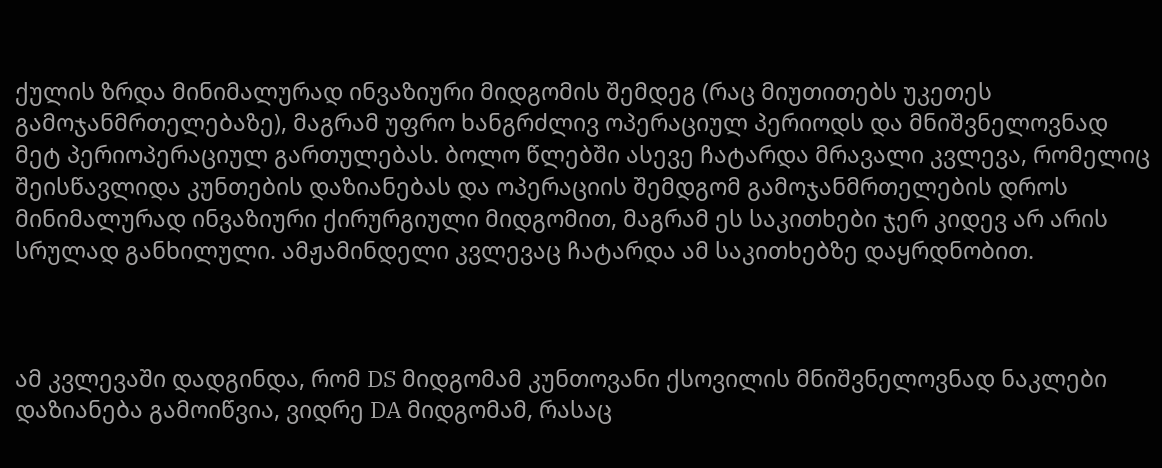ქულის ზრდა მინიმალურად ინვაზიური მიდგომის შემდეგ (რაც მიუთითებს უკეთეს გამოჯანმრთელებაზე), მაგრამ უფრო ხანგრძლივ ოპერაციულ პერიოდს და მნიშვნელოვნად მეტ პერიოპერაციულ გართულებას. ბოლო წლებში ასევე ჩატარდა მრავალი კვლევა, რომელიც შეისწავლიდა კუნთების დაზიანებას და ოპერაციის შემდგომ გამოჯანმრთელების დროს მინიმალურად ინვაზიური ქირურგიული მიდგომით, მაგრამ ეს საკითხები ჯერ კიდევ არ არის სრულად განხილული. ამჟამინდელი კვლევაც ჩატარდა ამ საკითხებზე დაყრდნობით.



ამ კვლევაში დადგინდა, რომ DS მიდგომამ კუნთოვანი ქსოვილის მნიშვნელოვნად ნაკლები დაზიანება გამოიწვია, ვიდრე DA მიდგომამ, რასაც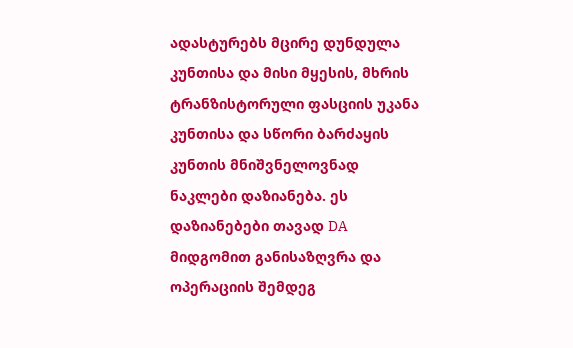ადასტურებს მცირე დუნდულა კუნთისა და მისი მყესის, მხრის ტრანზისტორული ფასციის უკანა კუნთისა და სწორი ბარძაყის კუნთის მნიშვნელოვნად ნაკლები დაზიანება. ეს დაზიანებები თავად DA მიდგომით განისაზღვრა და ოპერაციის შემდეგ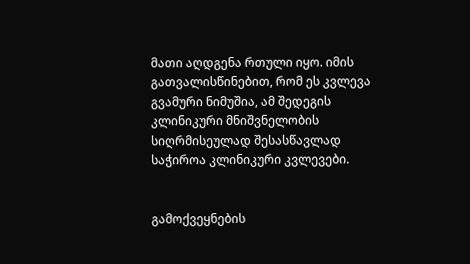მათი აღდგენა რთული იყო. იმის გათვალისწინებით, რომ ეს კვლევა გვამური ნიმუშია, ამ შედეგის კლინიკური მნიშვნელობის სიღრმისეულად შესასწავლად საჭიროა კლინიკური კვლევები.


გამოქვეყნების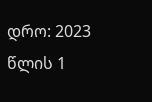დრო: 2023 წლის 1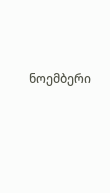ნოემბერი